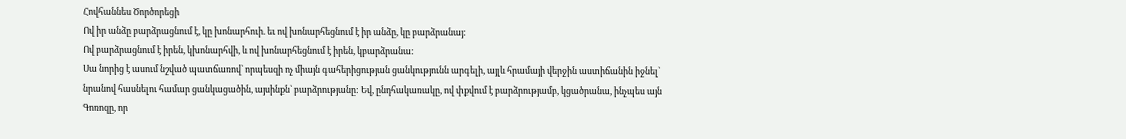Հովհաննես Ծործորեցի
Ով իր անձը բարձրացնում է, կը խոնարհուի. եւ ով խոնարհեցնում է իր անձը, կը բարձրանայ:
Ով բարձրացնում է իրեն, կխոնարհվի, և ով խոնարհեցնում է իրեն, կբարձրանա:
Սա նորից է ասում նշված պատճառով` որպեսզի ոչ միայն գահերիցության ցանկությունն արգելի, այլև հրամայի վերջին աստիճանին իջնել` նրանով հասնելու համար ցանկացածին, այսինքն` բարձրությանը: Եվ, ընդհակառակը, ով փքվում է բարձրությամբ, կցածրանա, ինչպես այն Գոռոզը, որ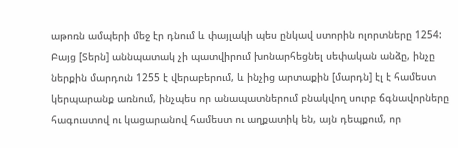աթոռն ամպերի մեջ էր դնում և փայլակի պես ընկավ ստորին ոլորտները 1254: Բայց [Տերն] աննպատակ չի պատվիրում խոնարհեցնել սեփական անձը, ինչը ներքին մարդուն 1255 է վերաբերում, և ինչից արտաքին [մարդն] էլ է համեստ կերպարանք առնում, ինչպես որ անապատներում բնակվող սուրբ ճգնավորները հագուստով ու կացարանով համեստ ու աղքատիկ են, այն դեպքում, որ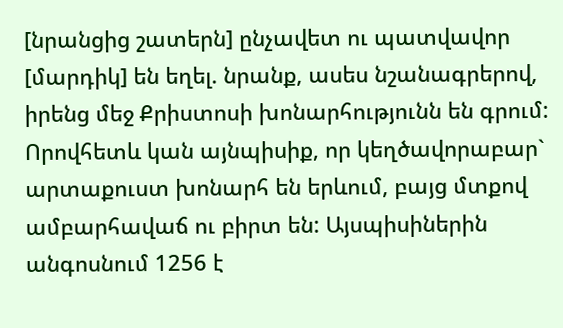[նրանցից շատերն] ընչավետ ու պատվավոր [մարդիկ] են եղել. նրանք, ասես նշանագրերով, իրենց մեջ Քրիստոսի խոնարհությունն են գրում: Որովհետև կան այնպիսիք, որ կեղծավորաբար` արտաքուստ խոնարհ են երևում, բայց մտքով ամբարհավաճ ու բիրտ են: Այսպիսիներին անգոսնում 1256 է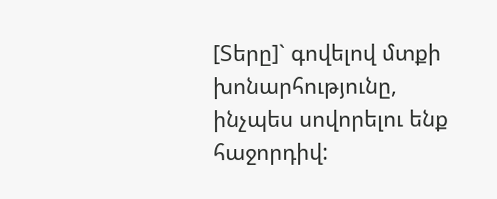[Տերը]` գովելով մտքի խոնարհությունը, ինչպես սովորելու ենք հաջորդիվ: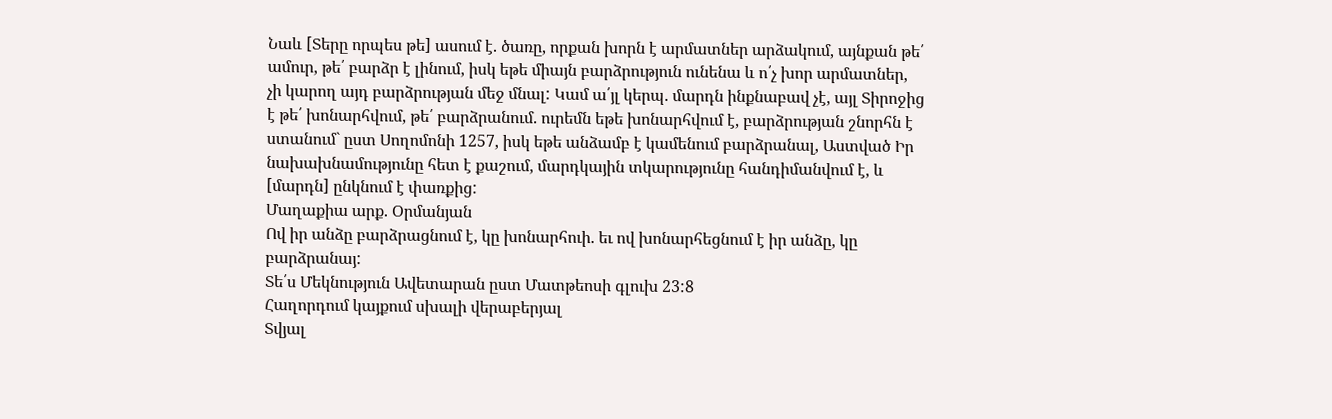Նաև [Տերը որպես թե] ասում է. ծառը, որքան խորն է արմատներ արձակում, այնքան թե՛ ամուր, թե՛ բարձր է լինում, իսկ եթե միայն բարձրություն ունենա և ո՛չ խոր արմատներ, չի կարող այդ բարձրության մեջ մնալ: Կամ ա՛յլ կերպ. մարդն ինքնաբավ չէ, այլ Տիրոջից է թե՛ խոնարհվում, թե՛ բարձրանում. ուրեմն եթե խոնարհվում է, բարձրության շնորհն է ստանում` ըստ Սողոմոնի 1257, իսկ եթե անձամբ է կամենում բարձրանալ, Աստված Իր նախախնամությունը հետ է քաշում, մարդկային տկարությունը հանդիմանվում է, և [մարդն] ընկնում է փառքից:
Մաղաքիա արք. Օրմանյան
Ով իր անձը բարձրացնում է, կը խոնարհուի. եւ ով խոնարհեցնում է իր անձը, կը բարձրանայ:
Տե՛ս Մեկնություն Ավետարան ըստ Մատթեոսի գլուխ 23:8
Հաղորդում կայքում սխալի վերաբերյալ
Տվյալ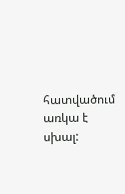հատվածում առկա է սխալ: